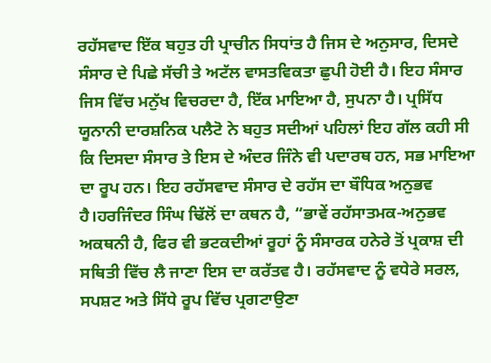ਰਹੱਸਵਾਦ ਇੱਕ ਬਹੁਤ ਹੀ ਪ੍ਰਾਚੀਨ ਸਿਧਾਂਤ ਹੈ ਜਿਸ ਦੇ ਅਨੁਸਾਰ, ਦਿਸਦੇ ਸੰਸਾਰ ਦੇ ਪਿਛੇ ਸੱਚੀ ਤੇ ਅਟੱਲ ਵਾਸਤਵਿਕਤਾ ਛੁਪੀ ਹੋਈ ਹੈ। ਇਹ ਸੰਸਾਰ ਜਿਸ ਵਿੱਚ ਮਨੁੱਖ ਵਿਚਰਦਾ ਹੈ, ਇੱਕ ਮਾਇਆ ਹੈ, ਸੁਪਨਾ ਹੈ। ਪ੍ਰਸਿੱਧ ਯੂਨਾਨੀ ਦਾਰਸ਼ਨਿਕ ਪਲੈਟੋ ਨੇ ਬਹੁਤ ਸਦੀਆਂ ਪਹਿਲਾਂ ਇਹ ਗੱਲ ਕਹੀ ਸੀ ਕਿ ਦਿਸਦਾ ਸੰਸਾਰ ਤੇ ਇਸ ਦੇ ਅੰਦਰ ਜਿੰਨੇ ਵੀ ਪਦਾਰਥ ਹਨ, ਸਭ ਮਾਇਆ ਦਾ ਰੂਪ ਹਨ। ਇਹ ਰਹੱਸਵਾਦ ਸੰਸਾਰ ਦੇ ਰਹੱਸ ਦਾ ਬੌਧਿਕ ਅਨੁਭਵ ਹੈ।ਹਰਜਿੰਦਰ ਸਿੰਘ ਢਿੱਲੋਂ ਦਾ ਕਥਨ ਹੈ, “ਭਾਵੇਂ ਰਹੱਸਾਤਮਕ-ਅਨੁਭਵ ਅਕਥਨੀ ਹੈ, ਫਿਰ ਵੀ ਭਟਕਦੀਆਂ ਰੂਹਾਂ ਨੂੰ ਸੰਸਾਰਕ ਹਨੇਰੇ ਤੋਂ ਪ੍ਰਕਾਸ਼ ਦੀ ਸਥਿਤੀ ਵਿੱਚ ਲੈ ਜਾਣਾ ਇਸ ਦਾ ਕਰੱਤਵ ਹੈ। ਰਹੱਸਵਾਦ ਨੂੰ ਵਧੇਰੇ ਸਰਲ, ਸਪਸ਼ਟ ਅਤੇ ਸਿੱਧੇ ਰੂਪ ਵਿੱਚ ਪ੍ਰਗਟਾਉਣਾ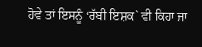ਹੋਵੇ ਤਾਂ ਇਸਨੂੰ ‘ਰੱਬੀ ਇਸ਼ਕ` ਵੀ ਕਿਹਾ ਜਾ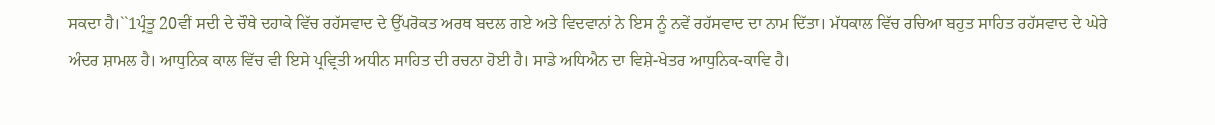ਸਕਦਾ ਹੈ।``1ਪ੍ਰੰਤੂ 20ਵੀਂ ਸਦੀ ਦੇ ਚੌਥੇ ਦਹਾਕੇ ਵਿੱਚ ਰਹੱਸਵਾਦ ਦੇ ਉੱਪਰੋਕਤ ਅਰਥ ਬਦਲ ਗਏ ਅਤੇ ਵਿਦਵਾਨਾਂ ਨੇ ਇਸ ਨੂੰ ਨਵੇਂ ਰਹੱਸਵਾਦ ਦਾ ਨਾਮ ਦਿੱਤਾ। ਮੱਧਕਾਲ ਵਿੱਚ ਰਚਿਆ ਬਹੁਤ ਸਾਹਿਤ ਰਹੱਸਵਾਦ ਦੇ ਘੇਰੇ ਅੰਦਰ ਸ਼ਾਮਲ ਹੈ। ਆਧੁਨਿਕ ਕਾਲ ਵਿੱਚ ਵੀ ਇਸੇ ਪ੍ਰਵ੍ਰਿਤੀ ਅਧੀਨ ਸਾਹਿਤ ਦੀ ਰਚਨਾ ਹੋਈ ਹੈ। ਸਾਡੇ ਅਧਿਐਨ ਦਾ ਵਿਸ਼ੇ-ਖੇਤਰ ਆਧੁਨਿਕ-ਕਾਵਿ ਹੈ।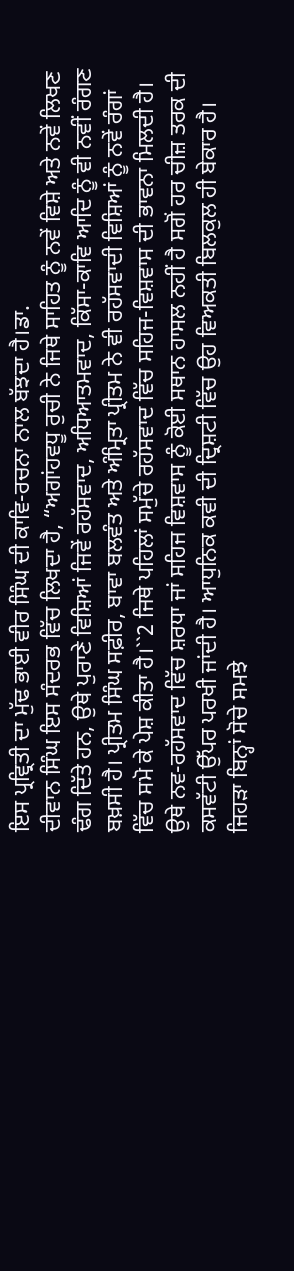ਇਸ ਪ੍ਰਵ੍ਰਿਤੀ ਦਾ ਮੁੱਢ ਭਾਈ ਵੀਰ ਸਿੰਘ ਦੀ ਕਾਵਿ-ਰਚਨਾ ਨਾਲ ਬੱਝਦਾ ਹੈ।ਡਾ.
ਦੀਵਾਨ ਸਿੰਘ ਇਸ ਸੰਦਰਭ ਵਿੱਚ ਲਿਖਦਾ ਹੈ, “ਅਗਾਂਹਵਧੂ ਰੁਚੀ ਨੇ ਜਿਥੇ ਸਾਹਿਤ ਨੂੰ ਨਵੇਂ ਵਿਸ਼ੇ ਅਤੇ ਨਵੇਂ ਲਿਖਣ ਢੰਗ ਦਿੱਤੇ ਹਨ, ਉਥੇ ਪੁਰਾਣੇ ਵਿਸ਼ਿਆਂ ਜਿਵੇਂ ਰਹੱਸਵਾਦ, ਅਧਿਆਤਮਵਾਦ, ਕਿੱਸਾ-ਕਾਵਿ ਆਦਿ ਨੂੰ ਵੀ ਨਵੀਂ ਰੰਗਣ ਬਖ਼ਸੀ ਹੈ। ਪ੍ਰੀਤਮ ਸਿੰਘ ਸਫ਼ੀਰ, ਬਾਵਾ ਬਲਵੰਤ ਅਤੇ ਅੰਮ੍ਰਿਤਾ ਪ੍ਰੀਤਮ ਨੇ ਵੀ ਰਹੱਸਵਾਦੀ ਵਿਸ਼ਿਆਂ ਨੂੰ ਨਵੇਂ ਰੰਗਾਂ ਵਿੱਚ ਸਮੋ ਕੇ ਪੇਸ਼ ਕੀਤਾ ਹੈ।``2 ਜਿਥੇ ਪਹਿਲਾਂ ਸਮੁੱਚੇ ਰਹੱਸਵਾਦ ਵਿੱਚ ਸਹਿਜ-ਵਿਸ਼ਵਾਸ ਦੀ ਭਾਵਨਾ ਮਿਲਦੀ ਹੈ। ਉਥੇ ਨਵ-ਰਹੱਸਵਾਦ ਵਿੱਚ ਸ਼ਰਧਾ ਜਾਂ ਸਹਿਜ ਵਿਸ਼ਵਾਸ ਨੂੰ ਕੋਈ ਸਥਾਨ ਹਾਸਲ ਨਹੀਂ ਹੈ ਸਗੋਂ ਹਰ ਚੀਜ਼ ਤਰਕ ਦੀ ਕਸਵੱਟੀ ਉੱਪਰ ਪਰਖੀ ਜਾਂਦੀ ਹੈ। ਆਧੁਨਿਕ ਕਵੀ ਦੀ ਦ੍ਰਿਸ਼ਟੀ ਵਿੱਚ ਉਹ ਵਿਅਕਤੀ ਬਿਲਕੁਲ ਹੀ ਬੇਕਾਰ ਹੈ। ਜਿਹੜਾ ਬਿਨ੍ਹਾਂ ਸੋਚੇ ਸਮਝੇ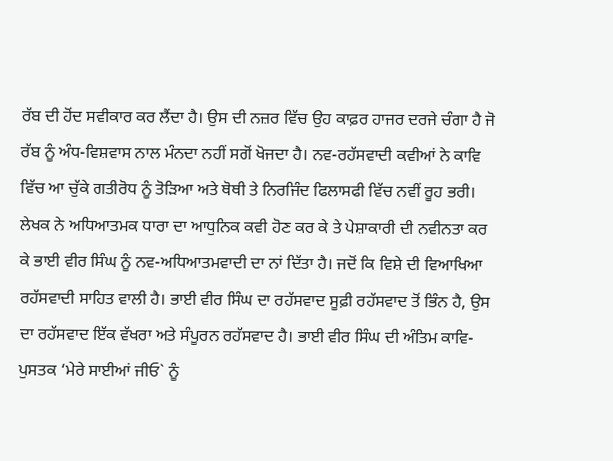ਰੱਬ ਦੀ ਹੋਂਦ ਸਵੀਕਾਰ ਕਰ ਲੈਂਦਾ ਹੈ। ਉਸ ਦੀ ਨਜ਼ਰ ਵਿੱਚ ਉਹ ਕਾਫ਼ਰ ਹਾਜਰ ਦਰਜੇ ਚੰਗਾ ਹੈ ਜੋ ਰੱਬ ਨੂੰ ਅੰਧ-ਵਿਸ਼ਵਾਸ ਨਾਲ ਮੰਨਦਾ ਨਹੀਂ ਸਗੋਂ ਖੋਜਦਾ ਹੈ। ਨਵ-ਰਹੱਸਵਾਦੀ ਕਵੀਆਂ ਨੇ ਕਾਵਿ ਵਿੱਚ ਆ ਚੁੱਕੇ ਗਤੀਰੋਧ ਨੂੰ ਤੋੜਿਆ ਅਤੇ ਥੋਥੀ ਤੇ ਨਿਰਜਿੰਦ ਫਿਲਾਸਫੀ ਵਿੱਚ ਨਵੀਂ ਰੂਹ ਭਰੀ। ਲੇਖਕ ਨੇ ਅਧਿਆਤਮਕ ਧਾਰਾ ਦਾ ਆਧੁਨਿਕ ਕਵੀ ਹੋਣ ਕਰ ਕੇ ਤੇ ਪੇਸ਼ਾਕਾਰੀ ਦੀ ਨਵੀਨਤਾ ਕਰ ਕੇ ਭਾਈ ਵੀਰ ਸਿੰਘ ਨੂੰ ਨਵ-ਅਧਿਆਤਮਵਾਦੀ ਦਾ ਨਾਂ ਦਿੱਤਾ ਹੈ। ਜਦੋਂ ਕਿ ਵਿਸ਼ੇ ਦੀ ਵਿਆਖਿਆ ਰਹੱਸਵਾਦੀ ਸਾਹਿਤ ਵਾਲੀ ਹੈ। ਭਾਈ ਵੀਰ ਸਿੰਘ ਦਾ ਰਹੱਸਵਾਦ ਸੂਫ਼ੀ ਰਹੱਸਵਾਦ ਤੋਂ ਭਿੰਨ ਹੈ, ਉਸ ਦਾ ਰਹੱਸਵਾਦ ਇੱਕ ਵੱਖਰਾ ਅਤੇ ਸੰਪੂਰਨ ਰਹੱਸਵਾਦ ਹੈ। ਭਾਈ ਵੀਰ ਸਿੰਘ ਦੀ ਅੰਤਿਮ ਕਾਵਿ-ਪੁਸਤਕ ‘ਮੇਰੇ ਸਾਈਆਂ ਜੀਓ` ਨੂੰ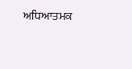ਅਧਿਆਤਮਕ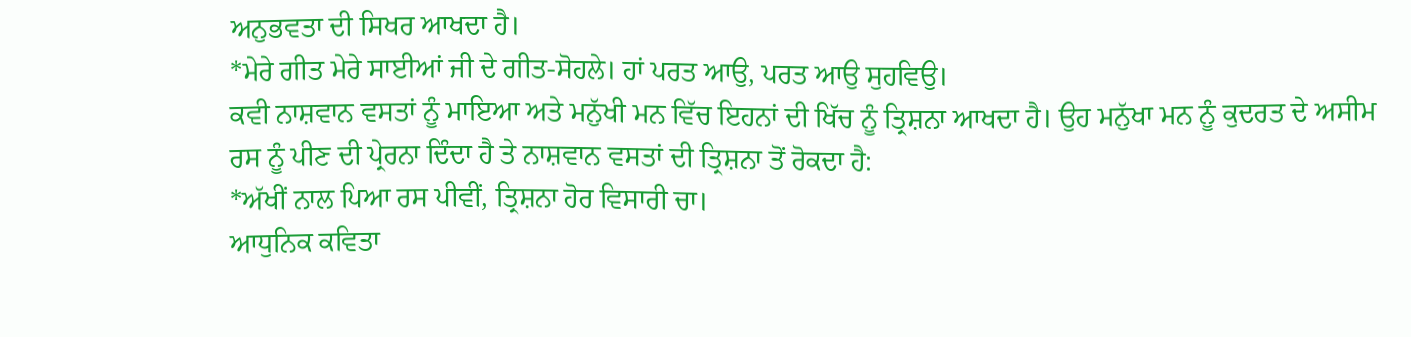ਅਨੁਭਵਤਾ ਦੀ ਸਿਖਰ ਆਖਦਾ ਹੈ।
*ਮੇਰੇ ਗੀਤ ਮੇਰੇ ਸਾਈਆਂ ਜੀ ਦੇ ਗੀਤ-ਸੋਹਲੇ। ਹਾਂ ਪਰਤ ਆਉ, ਪਰਤ ਆਉ ਸੁਹਵਿਉ।
ਕਵੀ ਨਾਸ਼ਵਾਨ ਵਸਤਾਂ ਨੂੰ ਮਾਇਆ ਅਤੇ ਮਨੁੱਖੀ ਮਨ ਵਿੱਚ ਇਹਨਾਂ ਦੀ ਖਿੱਚ ਨੂੰ ਤ੍ਰਿਸ਼ਨਾ ਆਖਦਾ ਹੈ। ਉਹ ਮਨੁੱਖਾ ਮਨ ਨੂੰ ਕੁਦਰਤ ਦੇ ਅਸੀਮ ਰਸ ਨੂੰ ਪੀਣ ਦੀ ਪ੍ਰੇਰਨਾ ਦਿੰਦਾ ਹੈ ਤੇ ਨਾਸ਼ਵਾਨ ਵਸਤਾਂ ਦੀ ਤ੍ਰਿਸ਼ਨਾ ਤੋਂ ਰੋਕਦਾ ਹੈ:
*ਅੱਖੀਂ ਨਾਲ ਪਿਆ ਰਸ ਪੀਵੀਂ, ਤ੍ਰਿਸ਼ਨਾ ਹੋਰ ਵਿਸਾਰੀ ਚਾ।
ਆਧੁਨਿਕ ਕਵਿਤਾ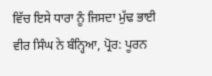ਵਿੱਚ ਇਸੇ ਧਾਰਾ ਨੂੰ ਜਿਸਦਾ ਮੁੱਢ ਭਾਈ ਵੀਰ ਸਿੰਘ ਨੇ ਬੰਨ੍ਹਿਆ, ਪ੍ਰੋਰ: ਪੂਰਨ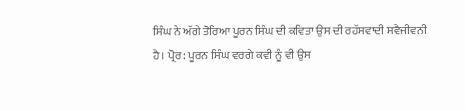ਸਿੰਘ ਨੇ ਅੱਗੇ ਤੋਰਿਆ ਪੂਰਨ ਸਿੰਘ ਦੀ ਕਵਿਤਾ ਉਸ ਦੀ ਰਹੱਸਵਾਦੀ ਸਵੈਜੀਵਨੀ ਹੈ। ਪ੍ਰੋਰ: ਪੂਰਨ ਸਿੰਘ ਵਰਗੇ ਕਵੀ ਨੂੰ ਵੀ ਉਸ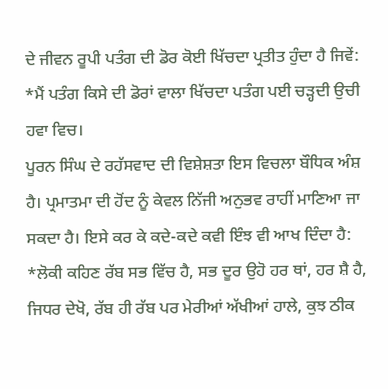ਦੇ ਜੀਵਨ ਰੂਪੀ ਪਤੰਗ ਦੀ ਡੋਰ ਕੋਈ ਖਿੱਚਦਾ ਪ੍ਰਤੀਤ ਹੁੰਦਾ ਹੈ ਜਿਵੇਂ:
*ਮੈਂ ਪਤੰਗ ਕਿਸੇ ਦੀ ਡੋਰਾਂ ਵਾਲਾ ਖਿੱਚਦਾ ਪਤੰਗ ਪਈ ਚੜ੍ਹਦੀ ਉਚੀ ਹਵਾ ਵਿਚ।
ਪੂਰਨ ਸਿੰਘ ਦੇ ਰਹੱਸਵਾਦ ਦੀ ਵਿਸ਼ੇਸ਼ਤਾ ਇਸ ਵਿਚਲਾ ਬੌਧਿਕ ਅੰਸ਼ ਹੈ। ਪ੍ਰਮਾਤਮਾ ਦੀ ਹੋਂਦ ਨੂੰ ਕੇਵਲ ਨਿੱਜੀ ਅਨੁਭਵ ਰਾਹੀਂ ਮਾਣਿਆ ਜਾ ਸਕਦਾ ਹੈ। ਇਸੇ ਕਰ ਕੇ ਕਦੇ-ਕਦੇ ਕਵੀ ਇੰਝ ਵੀ ਆਖ ਦਿੰਦਾ ਹੈ:
*ਲੋਕੀ ਕਹਿਣ ਰੱਬ ਸਭ ਵਿੱਚ ਹੈ, ਸਭ ਦੂਰ ਉਹੋ ਹਰ ਥਾਂ, ਹਰ ਸ਼ੈ ਹੈ, ਜਿਧਰ ਦੇਖੋ, ਰੱਬ ਹੀ ਰੱਬ ਪਰ ਮੇਰੀਆਂ ਅੱਖੀਆਂ ਹਾਲੇ, ਕੁਝ ਠੀਕ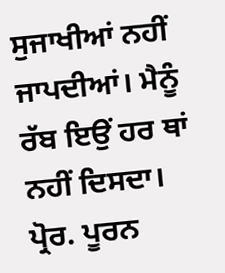ਸੁਜਾਖੀਆਂ ਨਹੀਂ ਜਾਪਦੀਆਂ। ਮੈਨੂੰ ਰੱਬ ਇਉਂ ਹਰ ਥਾਂ ਨਹੀਂ ਦਿਸਦਾ।
ਪ੍ਰੋਰ. ਪੂਰਨ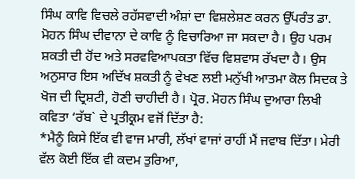ਸਿੰਘ ਕਾਵਿ ਵਿਚਲੇ ਰਹੱਸਵਾਦੀ ਅੰਸ਼ਾਂ ਦਾ ਵਿਸ਼ਲੇਸ਼ਣ ਕਰਨ ਉੱਪਰੰਤ ਡਾ. ਮੋਹਨ ਸਿੰਘ ਦੀਵਾਨਾ ਦੇ ਕਾਵਿ ਨੂੰ ਵਿਚਾਰਿਆ ਜਾ ਸਕਦਾ ਹੈ। ਉਹ ਪਰਮ ਸ਼ਕਤੀ ਦੀ ਹੋਂਦ ਅਤੇ ਸਰਵਵਿਆਪਕਤਾ ਵਿੱਚ ਵਿਸ਼ਵਾਸ ਰੱਖਦਾ ਹੈ। ਉਸ ਅਨੁਸਾਰ ਇਸ ਅਦਿੱਖ ਸ਼ਕਤੀ ਨੂੰ ਵੇਖਣ ਲਈ ਮਨੁੱਖੀ ਆਤਮਾ ਕੋਲ ਸਿਦਕ ਤੇ ਖੋਜ ਦੀ ਦ੍ਰਿਸ਼ਟੀ, ਹੋਣੀ ਚਾਹੀਦੀ ਹੈ। ਪ੍ਰੋਰ. ਮੋਹਨ ਸਿੰਘ ਦੁਆਰਾ ਲਿਖੀ ਕਵਿਤਾ ‘ਰੱਬ` ਦੇ ਪ੍ਰਤੀਕ੍ਰਮ ਵਜੋਂ ਦਿੱਤਾ ਹੈ:
*ਮੈਨੂੰ ਕਿਸੇ ਇੱਕ ਵੀ ਵਾਜ ਮਾਰੀ, ਲੱਖਾਂ ਵਾਜਾਂ ਰਾਹੀਂ ਮੈਂ ਜਵਾਬ ਦਿੱਤਾ। ਮੇਰੀ ਵੱਲ ਕੋਈ ਇੱਕ ਵੀ ਕਦਮ ਤੁਰਿਆ,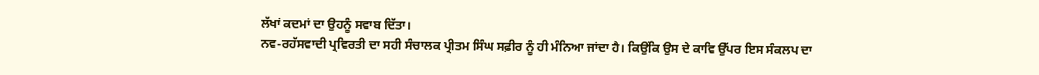ਲੱਖਾਂ ਕਦਮਾਂ ਦਾ ਉਹਨੂੰ ਸਵਾਬ ਦਿੱਤਾ।
ਨਵ-ਰਹੱਸਵਾਦੀ ਪ੍ਰਵਿਰਤੀ ਦਾ ਸਹੀ ਸੰਚਾਲਕ ਪ੍ਰੀਤਮ ਸਿੰਘ ਸਫ਼ੀਰ ਨੂੰ ਹੀ ਮੰਨਿਆ ਜਾਂਦਾ ਹੈ। ਕਿਉਂਕਿ ਉਸ ਦੇ ਕਾਵਿ ਉੱਪਰ ਇਸ ਸੰਕਲਪ ਦਾ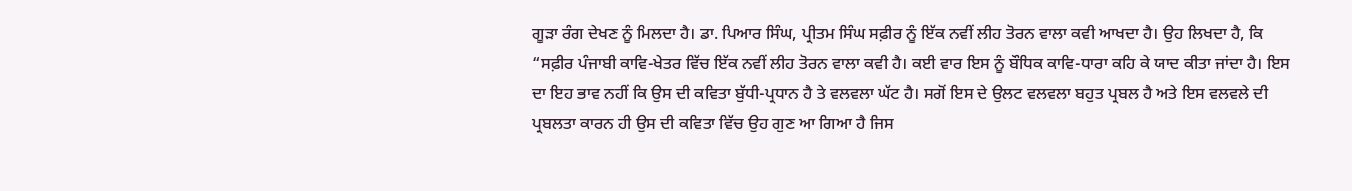ਗੂੜਾ ਰੰਗ ਦੇਖਣ ਨੂੰ ਮਿਲਦਾ ਹੈ। ਡਾ. ਪਿਆਰ ਸਿੰਘ, ਪ੍ਰੀਤਮ ਸਿੰਘ ਸਫ਼ੀਰ ਨੂੰ ਇੱਕ ਨਵੀਂ ਲੀਹ ਤੋਰਨ ਵਾਲਾ ਕਵੀ ਆਖਦਾ ਹੈ। ਉਹ ਲਿਖਦਾ ਹੈ, ਕਿ “ਸਫ਼ੀਰ ਪੰਜਾਬੀ ਕਾਵਿ-ਖੇਤਰ ਵਿੱਚ ਇੱਕ ਨਵੀਂ ਲੀਹ ਤੋਰਨ ਵਾਲਾ ਕਵੀ ਹੈ। ਕਈ ਵਾਰ ਇਸ ਨੂੰ ਬੌਧਿਕ ਕਾਵਿ-ਧਾਰਾ ਕਹਿ ਕੇ ਯਾਦ ਕੀਤਾ ਜਾਂਦਾ ਹੈ। ਇਸ ਦਾ ਇਹ ਭਾਵ ਨਹੀਂ ਕਿ ਉਸ ਦੀ ਕਵਿਤਾ ਬੁੱਧੀ-ਪ੍ਰਧਾਨ ਹੈ ਤੇ ਵਲਵਲਾ ਘੱਟ ਹੈ। ਸਗੋਂ ਇਸ ਦੇ ਉਲਟ ਵਲਵਲਾ ਬਹੁਤ ਪ੍ਰਬਲ ਹੈ ਅਤੇ ਇਸ ਵਲਵਲੇ ਦੀ ਪ੍ਰਬਲਤਾ ਕਾਰਨ ਹੀ ਉਸ ਦੀ ਕਵਿਤਾ ਵਿੱਚ ਉਹ ਗੁਣ ਆ ਗਿਆ ਹੈ ਜਿਸ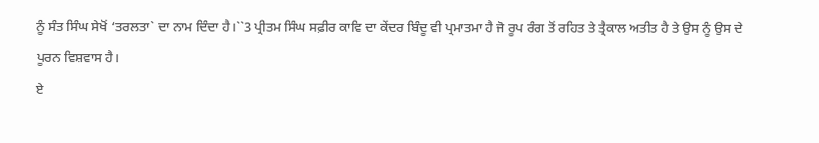ਨੂੰ ਸੰਤ ਸਿੰਘ ਸੇਖੋਂ ‘ਤਰਲਤਾ` ਦਾ ਨਾਮ ਦਿੰਦਾ ਹੈ।``3 ਪ੍ਰੀਤਮ ਸਿੰਘ ਸਫ਼ੀਰ ਕਾਵਿ ਦਾ ਕੇਂਦਰ ਬਿੰਦੂ ਵੀ ਪ੍ਰਮਾਤਮਾ ਹੈ ਜੋ ਰੂਪ ਰੰਗ ਤੋਂ ਰਹਿਤ ਤੇ ਤ੍ਰੈਕਾਲ ਅਤੀਤ ਹੈ ਤੇ ਉਸ ਨੂੰ ਉਸ ਦੇ ਪੂਰਨ ਵਿਸ਼ਵਾਸ ਹੈ।
ਏ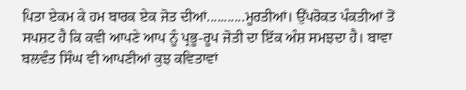ਪਿਤਾ ਏਕਮ ਕੇ ਹਮ ਬਾਰਕ ਏਕ ਜੋਤ ਦੀਆਂ...........ਮੂਰਤੀਆਂ। ਉੱਪਰੋਕਤ ਪੰਕਤੀਆਂ ਤੋਂ ਸਪਸ਼ਟ ਹੈ ਕਿ ਕਵੀ ਆਪਣੇ ਆਪ ਨੂੰ ਪ੍ਰਭੂ-ਰੂਪ ਜੋਤੀ ਦਾ ਇੱਕ ਅੰਸ਼ ਸਮਝਦਾ ਹੈ। ਬਾਵਾ ਬਲਵੰਤ ਸਿੰਘ ਵੀ ਆਪਣੀਆਂ ਕੁਝ ਕਵਿਤਾਵਾਂ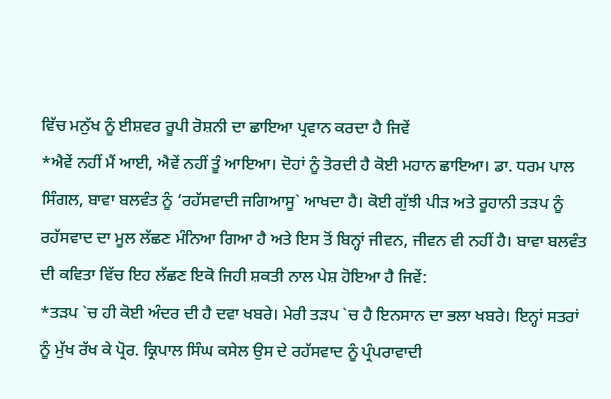ਵਿੱਚ ਮਨੁੱਖ ਨੂੰ ਈਸ਼ਵਰ ਰੂਪੀ ਰੋਸ਼ਨੀ ਦਾ ਛਾਇਆ ਪ੍ਰਵਾਨ ਕਰਦਾ ਹੈ ਜਿਵੇਂ
*ਐਵੇਂ ਨਹੀਂ ਮੈਂ ਆਈ, ਐਵੇਂ ਨਹੀਂ ਤੂੰ ਆਇਆ। ਦੋਹਾਂ ਨੂੰ ਤੋਰਦੀ ਹੈ ਕੋਈ ਮਹਾਨ ਛਾਇਆ। ਡਾ. ਧਰਮ ਪਾਲ ਸਿੰਗਲ, ਬਾਵਾ ਬਲਵੰਤ ਨੂੰ ‘ਰਹੱਸਵਾਦੀ ਜਗਿਆਸੂ` ਆਖਦਾ ਹੈ। ਕੋਈ ਗੁੱਝੀ ਪੀੜ ਅਤੇ ਰੂਹਾਨੀ ਤੜਪ ਨੂੰ ਰਹੱਸਵਾਦ ਦਾ ਮੂਲ ਲੱਛਣ ਮੰਨਿਆ ਗਿਆ ਹੈ ਅਤੇ ਇਸ ਤੋਂ ਬਿਨ੍ਹਾਂ ਜੀਵਨ, ਜੀਵਨ ਵੀ ਨਹੀਂ ਹੈ। ਬਾਵਾ ਬਲਵੰਤ ਦੀ ਕਵਿਤਾ ਵਿੱਚ ਇਹ ਲੱਛਣ ਇਕੋ ਜਿਹੀ ਸ਼ਕਤੀ ਨਾਲ ਪੇਸ਼ ਹੋਇਆ ਹੈ ਜਿਵੇਂ:
*ਤੜਪ `ਚ ਹੀ ਕੋਈ ਅੰਦਰ ਦੀ ਹੈ ਦਵਾ ਖਬਰੇ। ਮੇਰੀ ਤੜਪ `ਚ ਹੈ ਇਨਸਾਨ ਦਾ ਭਲਾ ਖਬਰੇ। ਇਨ੍ਹਾਂ ਸਤਰਾਂ ਨੂੰ ਮੁੱਖ ਰੱਖ ਕੇ ਪ੍ਰੋਰ. ਕ੍ਰਿਪਾਲ ਸਿੰਘ ਕਸੇਲ ਉਸ ਦੇ ਰਹੱਸਵਾਦ ਨੂੰ ਪ੍ਰੰਪਰਾਵਾਦੀ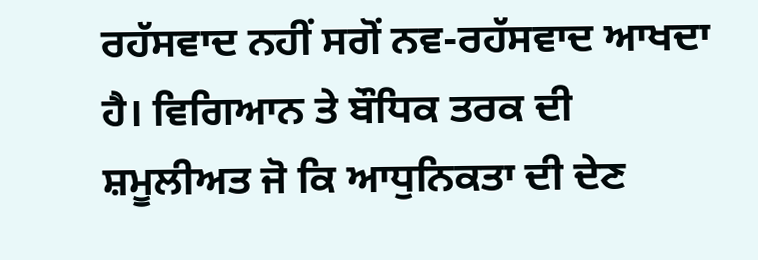ਰਹੱਸਵਾਦ ਨਹੀਂ ਸਗੋਂ ਨਵ-ਰਹੱਸਵਾਦ ਆਖਦਾ ਹੈ। ਵਿਗਿਆਨ ਤੇ ਬੌਧਿਕ ਤਰਕ ਦੀ ਸ਼ਮੂਲੀਅਤ ਜੋ ਕਿ ਆਧੁਨਿਕਤਾ ਦੀ ਦੇਣ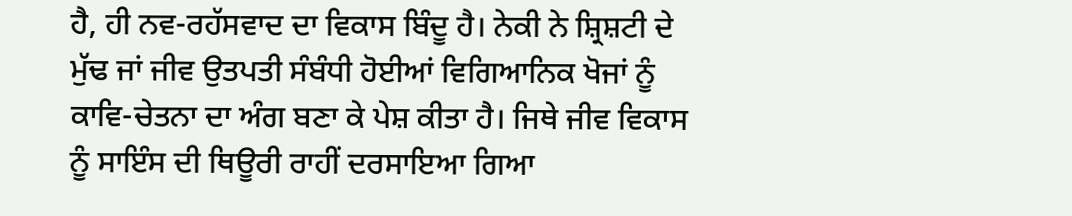ਹੈ, ਹੀ ਨਵ-ਰਹੱਸਵਾਦ ਦਾ ਵਿਕਾਸ ਬਿੰਦੂ ਹੈ। ਨੇਕੀ ਨੇ ਸ਼੍ਰਿਸ਼ਟੀ ਦੇ ਮੁੱਢ ਜਾਂ ਜੀਵ ਉਤਪਤੀ ਸੰਬੰਧੀ ਹੋਈਆਂ ਵਿਗਿਆਨਿਕ ਖੋਜਾਂ ਨੂੰ ਕਾਵਿ-ਚੇਤਨਾ ਦਾ ਅੰਗ ਬਣਾ ਕੇ ਪੇਸ਼ ਕੀਤਾ ਹੈ। ਜਿਥੇ ਜੀਵ ਵਿਕਾਸ ਨੂੰ ਸਾਇੰਸ ਦੀ ਥਿਊਰੀ ਰਾਹੀਂ ਦਰਸਾਇਆ ਗਿਆ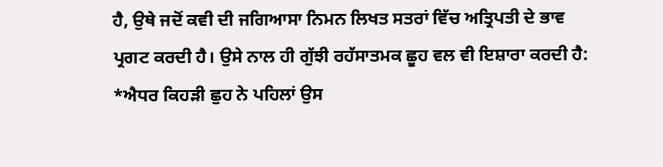ਹੈ, ਉਥੇ ਜਦੋਂ ਕਵੀ ਦੀ ਜਗਿਆਸਾ ਨਿਮਨ ਲਿਖਤ ਸਤਰਾਂ ਵਿੱਚ ਅਤ੍ਰਿਪਤੀ ਦੇ ਭਾਵ ਪ੍ਰਗਟ ਕਰਦੀ ਹੈ। ਉਸੇ ਨਾਲ ਹੀ ਗੁੱਝੀ ਰਹੱਸਾਤਮਕ ਛੂਹ ਵਲ ਵੀ ਇਸ਼ਾਰਾ ਕਰਦੀ ਹੈ:
*ਐਧਰ ਕਿਹੜੀ ਛੁਹ ਨੇ ਪਹਿਲਾਂ ਉਸ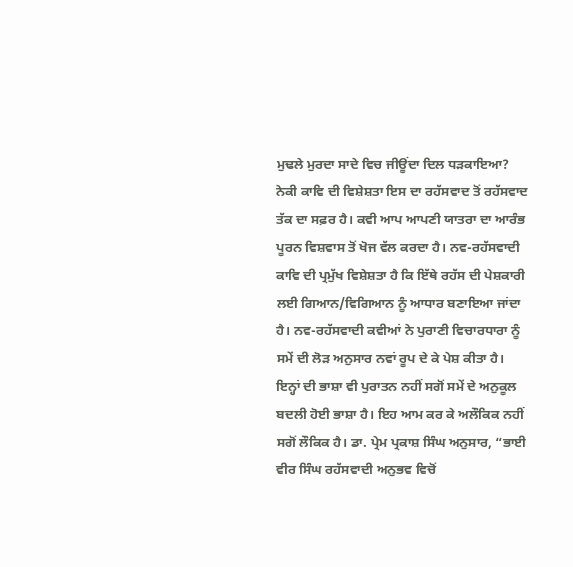ਮੁਢਲੇ ਮੁਰਦਾ ਸਾਦੇ ਵਿਚ ਜੀਊਂਦਾ ਦਿਲ ਧੜਕਾਇਆ? ਨੇਕੀ ਕਾਵਿ ਦੀ ਵਿਸ਼ੇਸ਼ਤਾ ਇਸ ਦਾ ਰਹੱਸਵਾਦ ਤੋਂ ਰਹੱਸਵਾਦ ਤੱਕ ਦਾ ਸਫ਼ਰ ਹੈ। ਕਵੀ ਆਪ ਆਪਣੀ ਯਾਤਰਾ ਦਾ ਆਰੰਭ ਪੂਰਨ ਵਿਸ਼ਵਾਸ ਤੋਂ ਖੋਜ ਵੱਲ ਕਰਦਾ ਹੈ। ਨਵ-ਰਹੱਸਵਾਦੀ ਕਾਵਿ ਦੀ ਪ੍ਰਮੁੱਖ ਵਿਸ਼ੇਸ਼ਤਾ ਹੈ ਕਿ ਇੱਥੇ ਰਹੱਸ ਦੀ ਪੇਸ਼ਕਾਰੀ ਲਈ ਗਿਆਨ/ਵਿਗਿਆਨ ਨੂੰ ਆਧਾਰ ਬਣਾਇਆ ਜਾਂਦਾ ਹੈ। ਨਵ-ਰਹੱਸਵਾਦੀ ਕਵੀਆਂ ਨੇ ਪੁਰਾਣੀ ਵਿਚਾਰਧਾਰਾ ਨੂੰ ਸਮੇਂ ਦੀ ਲੋੜ ਅਨੁਸਾਰ ਨਵਾਂ ਰੂਪ ਦੇ ਕੇ ਪੇਸ਼ ਕੀਤਾ ਹੈ। ਇਨ੍ਹਾਂ ਦੀ ਭਾਸ਼ਾ ਵੀ ਪੁਰਾਤਨ ਨਹੀਂ ਸਗੋਂ ਸਮੇਂ ਦੇ ਅਨੁਕੂਲ ਬਦਲੀ ਹੋਈ ਭਾਸ਼ਾ ਹੈ। ਇਹ ਆਮ ਕਰ ਕੇ ਅਲੌਕਿਕ ਨਹੀਂ ਸਗੋਂ ਲੌਕਿਕ ਹੈ। ਡਾ. ਪ੍ਰੇਮ ਪ੍ਰਕਾਸ਼ ਸਿੰਘ ਅਨੁਸਾਰ, “ਭਾਈ ਵੀਰ ਸਿੰਘ ਰਹੱਸਵਾਦੀ ਅਨੁਭਵ ਵਿਚੋਂ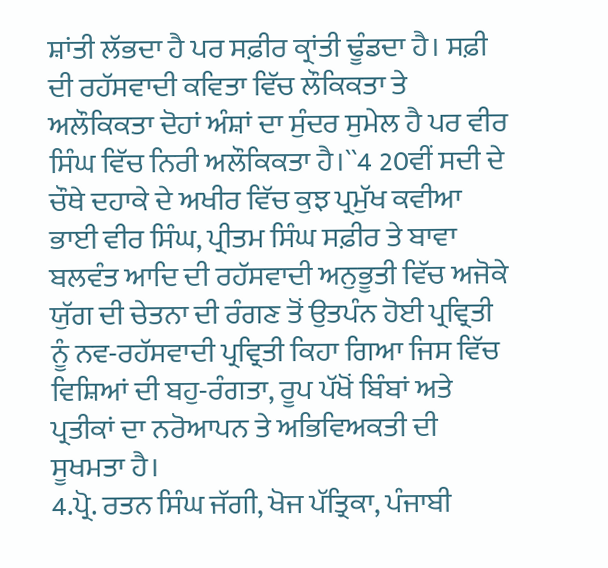ਸ਼ਾਂਤੀ ਲੱਭਦਾ ਹੈ ਪਰ ਸਫ਼ੀਰ ਕ੍ਰਾਂਤੀ ਢੂੰਡਦਾ ਹੈ। ਸਫ਼ੀ ਦੀ ਰਹੱਸਵਾਦੀ ਕਵਿਤਾ ਵਿੱਚ ਲੌਕਿਕਤਾ ਤੇ ਅਲੌਕਿਕਤਾ ਦੋਹਾਂ ਅੰਸ਼ਾਂ ਦਾ ਸੁੰਦਰ ਸੁਮੇਲ ਹੈ ਪਰ ਵੀਰ ਸਿੰਘ ਵਿੱਚ ਨਿਰੀ ਅਲੌਕਿਕਤਾ ਹੈ।``4 20ਵੀਂ ਸਦੀ ਦੇ ਚੌਥੇ ਦਹਾਕੇ ਦੇ ਅਖੀਰ ਵਿੱਚ ਕੁਝ ਪ੍ਰਮੁੱਖ ਕਵੀਆ ਭਾਈ ਵੀਰ ਸਿੰਘ, ਪ੍ਰੀਤਮ ਸਿੰਘ ਸਫ਼ੀਰ ਤੇ ਬਾਵਾ ਬਲਵੰਤ ਆਦਿ ਦੀ ਰਹੱਸਵਾਦੀ ਅਨੁਭੂਤੀ ਵਿੱਚ ਅਜੋਕੇ ਯੁੱਗ ਦੀ ਚੇਤਨਾ ਦੀ ਰੰਗਣ ਤੋਂ ਉਤਪੰਨ ਹੋਈ ਪ੍ਰਵ੍ਰਿਤੀ ਨੂੰ ਨਵ-ਰਹੱਸਵਾਦੀ ਪ੍ਰਵ੍ਰਿਤੀ ਕਿਹਾ ਗਿਆ ਜਿਸ ਵਿੱਚ ਵਿਸ਼ਿਆਂ ਦੀ ਬਹੁ-ਰੰਗਤਾ, ਰੂਪ ਪੱਖੋਂ ਬਿੰਬਾਂ ਅਤੇ ਪ੍ਰਤੀਕਾਂ ਦਾ ਨਰੋਆਪਨ ਤੇ ਅਭਿਵਿਅਕਤੀ ਦੀ ਸੂਖਮਤਾ ਹੈ।
4.ਪ੍ਰੋ. ਰਤਨ ਸਿੰਘ ਜੱਗੀ, ਖੋਜ ਪੱਤ੍ਰਿਕਾ, ਪੰਜਾਬੀ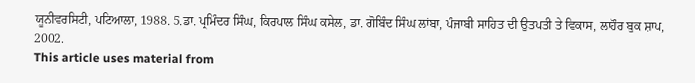ਯੂਨੀਵਰਸਿਟੀ, ਪਟਿਆਲਾ, 1988. 5.ਡਾ. ਪ੍ਰਮਿੰਦਰ ਸਿੰਘ, ਕਿਰਪਾਲ ਸਿੰਘ ਕਸੇਲ, ਡਾ. ਗੋਬਿੰਦ ਸਿੰਘ ਲਾਂਬਾ, ਪੰਜਾਬੀ ਸਾਹਿਤ ਦੀ ਉਤਪਤੀ ਤੇ ਵਿਕਾਸ, ਲਾਹੌਰ ਬੁਕ ਸ਼ਾਪ, 2002.
This article uses material from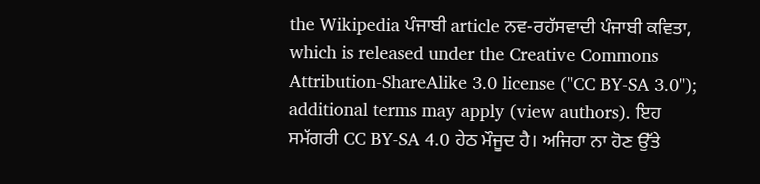the Wikipedia ਪੰਜਾਬੀ article ਨਵ-ਰਹੱਸਵਾਦੀ ਪੰਜਾਬੀ ਕਵਿਤਾ, which is released under the Creative Commons Attribution-ShareAlike 3.0 license ("CC BY-SA 3.0"); additional terms may apply (view authors). ਇਹ ਸਮੱਗਰੀ CC BY-SA 4.0 ਹੇਠ ਮੌਜੂਦ ਹੈ। ਅਜਿਹਾ ਨਾ ਹੋਣ ਉੱਤੇ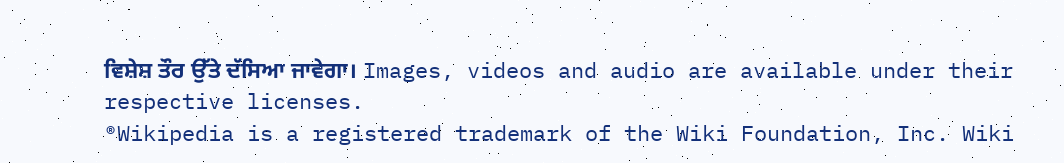ਵਿਸ਼ੇਸ਼ ਤੌਰ ਉੱਤੇ ਦੱਸਿਆ ਜਾਵੇਗਾ। Images, videos and audio are available under their respective licenses.
®Wikipedia is a registered trademark of the Wiki Foundation, Inc. Wiki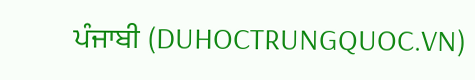ਪੰਜਾਬੀ (DUHOCTRUNGQUOC.VN)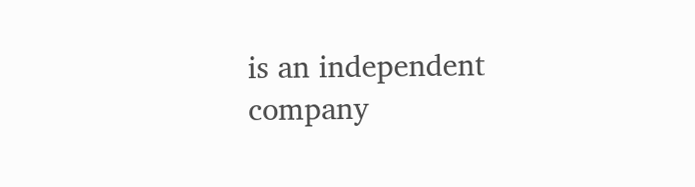is an independent company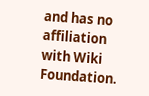and has no affiliation with Wiki Foundation.